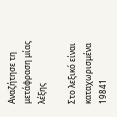Αναζήτησε τη μετάφραση μίας λέξης

Στο λεξικό είναι καταχωρισμένα 19841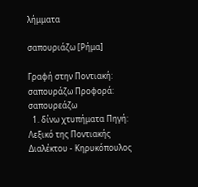λήμματα

σαπουριάζω [Ρήμα]

Γραφή στην Ποντιακή: σαπουρά̤ζω Προφορά: σαπουρεάζω
  1. δίνω χτυπήματα Πηγή: Λεξικό της Ποντιακής Διαλέκτου - Κηρυκόπουλος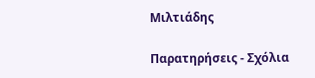Μιλτιάδης

Παρατηρήσεις - Σχόλια